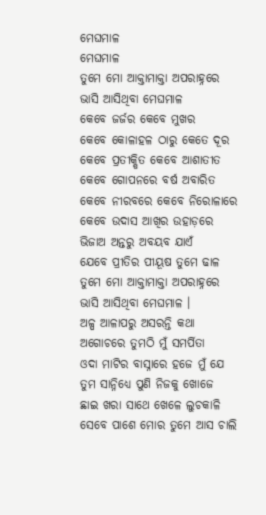ମେଘମାଳ
ମେଘମାଳ
ତୁମେ ମୋ ଆକ୍ତାମାକ୍ତା ଅପରାହ୍ନରେ
ଭାସି ଆସିଥିବା ମେଘମାଳ
କେବେ ଜର୍ଜର କେବେ ମୁଖର
କେବେ କୋଳାହଳ ଠାରୁ କେତେ ଦୂର
କେବେ ପ୍ରତୀକ୍ଷିତ କେବେ ଆଶାତୀତ
କେବେ ଗୋପନରେ ବର୍ଷ ଅବାରିତ
କେବେ ନୀରବରେ କେବେ ନିରୋଳାରେ
କେବେ ଉଦାସ ଆଖିର ଉହାଡ଼ରେ
ଭିଜାଅ ଅନ୍ତରୁ ଅବୟବ ଯାଏଁ
ଯେବେ ପ୍ରୀତିର ପୀୟୂଷ ତୁମେ ଢାଳ
ତୁମେ ମୋ ଆକ୍ତାମାକ୍ତା ଅପରାହ୍ନରେ
ଭାସି ଆସିଥିବା ମେଘମାଳ ।
ଅଳ୍ପ ଆଳାପରୁ ଅସରନ୍ତି କଥା
ଅଗୋଚରେ ତୁମଠି ମୁଁ ସମର୍ପିତା
ଓଦା ମାଟିର ବାସ୍ନାରେ ହଜେ ମୁଁ ଯେ
ତୁମ ସାନ୍ନିଧ୍ୟେ ପୁଣି ନିଜକୁ ଖୋଜେ
ଛାଇ ଖରା ସାଥେ ଖେଳେ ଲୁଚକାଳି
ସେବେ ପାଶେ ମୋର ତୁମେ ଆସ ଚାଲି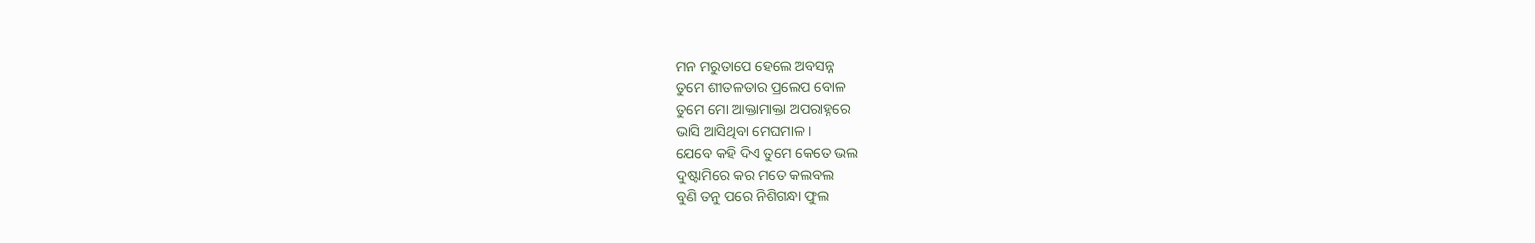ମନ ମରୁତାପେ ହେଲେ ଅବସନ୍ନ
ତୁମେ ଶୀତଳତାର ପ୍ରଲେପ ବୋଳ
ତୁମେ ମୋ ଆକ୍ତାମାକ୍ତା ଅପରାହ୍ନରେ
ଭାସି ଆସିଥିବା ମେଘମାଳ ।
ଯେବେ କହି ଦିଏ ତୁମେ କେତେ ଭଲ
ଦୁଷ୍ଟାମିରେ କର ମତେ କଲବଲ
ବୁଣି ତନୁ ପରେ ନିଶିଗନ୍ଧା ଫୁଲ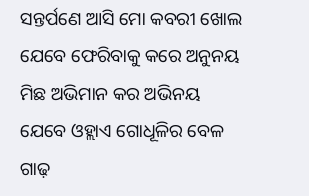ସନ୍ତର୍ପଣେ ଆସି ମୋ କବରୀ ଖୋଲ
ଯେବେ ଫେରିବାକୁ କରେ ଅନୁନୟ
ମିଛ ଅଭିମାନ କର ଅଭିନୟ
ଯେବେ ଓହ୍ଲାଏ ଗୋଧୂଳିର ବେଳ
ଗାଢ଼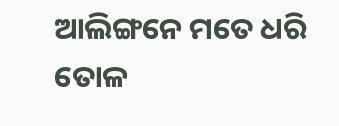ଆଲିଙ୍ଗନେ ମତେ ଧରି ତୋଳ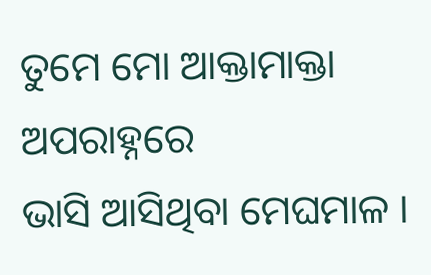ତୁମେ ମୋ ଆକ୍ତାମାକ୍ତା ଅପରାହ୍ନରେ
ଭାସି ଆସିଥିବା ମେଘମାଳ ।